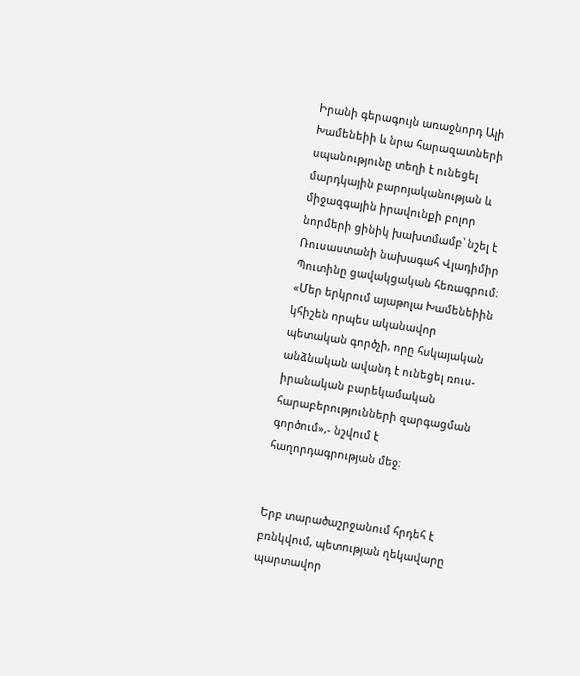Իրանի գերագույն առաջնորդ Ալի Խամենեիի և նրա հարազատների սպանությունը տեղի է ունեցել մարդկային բարոյականության և միջազգային իրավունքի բոլոր նորմերի ցինիկ խախտմամբ՝ նշել է Ռուսաստանի նախագահ Վլադիմիր Պուտինը ցավակցական հեռագրում։ «Մեր երկրում այաթոլա Խամենեիին կհիշեն որպես ականավոր պետական գործչի, որը հսկայական անձնական ավանդ է ունեցել ռուս-իրանական բարեկամական հարաբերությունների զարգացման գործում»,- նշվում է հաղորդագրության մեջ։


Երբ տարածաշրջանում հրդեհ է բռնկվում, պետության ղեկավարը պարտավոր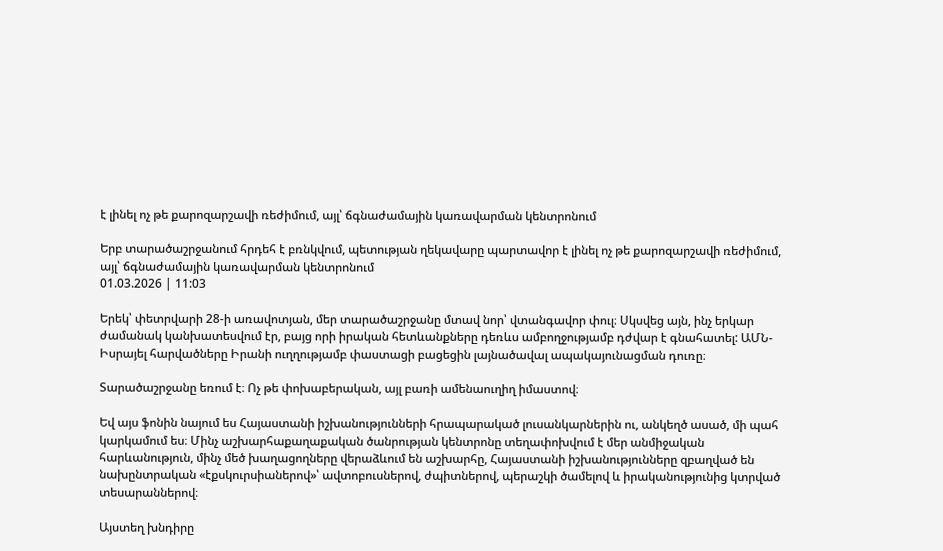է լինել ոչ թե քարոզարշավի ռեժիմում, այլ՝ ճգնաժամային կառավարման կենտրոնում

Երբ տարածաշրջանում հրդեհ է բռնկվում, պետության ղեկավարը պարտավոր է լինել ոչ թե քարոզարշավի ռեժիմում, այլ՝ ճգնաժամային կառավարման կենտրոնում
01.03.2026 | 11:03

Երեկ՝ փետրվարի 28-ի առավոտյան, մեր տարածաշրջանը մտավ նոր՝ վտանգավոր փուլ։ Սկսվեց այն, ինչ երկար ժամանակ կանխատեսվում էր, բայց որի իրական հետևանքները դեռևս ամբողջությամբ դժվար է գնահատել: ԱՄՆ-Իսրայել հարվածները Իրանի ուղղությամբ փաստացի բացեցին լայնածավալ ապակայունացման դուռը։

Տարածաշրջանը եռում է։ Ոչ թե փոխաբերական, այլ բառի ամենաուղիղ իմաստով։

Եվ այս ֆոնին նայում ես Հայաստանի իշխանությունների հրապարակած լուսանկարներին ու, անկեղծ ասած, մի պահ կարկամում ես։ Մինչ աշխարհաքաղաքական ծանրության կենտրոնը տեղափոխվում է մեր անմիջական հարևանություն, մինչ մեծ խաղացողները վերաձևում են աշխարհը, Հայաստանի իշխանությունները զբաղված են նախընտրական «էքսկուրսիաներով»՝ ավտոբուսներով, ժպիտներով, պերաշկի ծամելով և իրականությունից կտրված տեսարաններով։

Այստեղ խնդիրը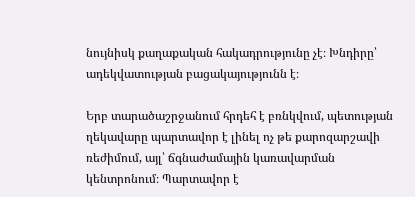նույնիսկ քաղաքական հակադրությունը չէ։ Խնդիրը՝ ադեկվատության բացակայությունն է։

Երբ տարածաշրջանում հրդեհ է բռնկվում, պետության ղեկավարը պարտավոր է լինել ոչ թե քարոզարշավի ռեժիմում, այլ՝ ճգնաժամային կառավարման կենտրոնում։ Պարտավոր է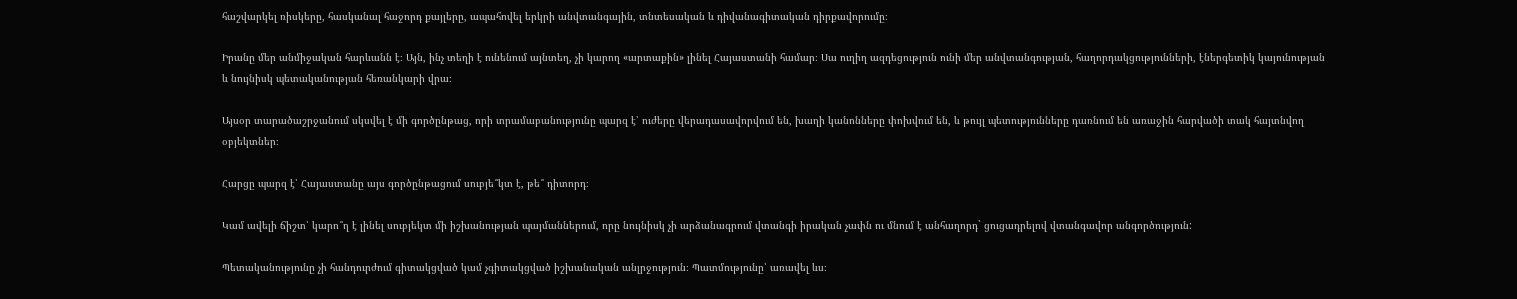հաշվարկել ռիսկերը, հասկանալ հաջորդ քայլերը, ապահովել երկրի անվտանգային, տնտեսական և դիվանագիտական դիրքավորումը։

Իրանը մեր անմիջական հարևանն է։ Այն, ինչ տեղի է ունենում այնտեղ, չի կարող «արտաքին» լինել Հայաստանի համար։ Սա ուղիղ ազդեցություն ունի մեր անվտանգության, հաղորդակցությունների, էներգետիկ կայունության և նույնիսկ պետականության հեռանկարի վրա։

Այսօր տարածաշրջանում սկսվել է մի գործընթաց, որի տրամաբանությունը պարզ է՝ ուժերը վերադասավորվում են, խաղի կանոնները փոխվում են, և թույլ պետությունները դառնում են առաջին հարվածի տակ հայտնվող օբյեկտներ։

Հարցը պարզ է՝ Հայաստանը այս գործընթացում սուբյե՞կտ է, թե՞ դիտորդ։

Կամ ավելի ճիշտ՝ կարո՞ղ է լինել սուբյեկտ մի իշխանության պայմաններում, որը նույնիսկ չի արձանագրում վտանգի իրական չափն ու մնում է անհաղորդ` ցուցադրելով վտանգավոր անգործություն:

Պետականությունը չի հանդուրժում գիտակցված կամ չգիտակցված իշխանական անլրջություն։ Պատմությունը՝ առավել ևս։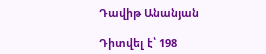Դավիթ Անանյան

Դիտվել է՝ 198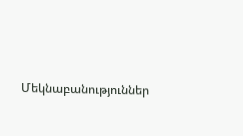Մեկնաբանություններ